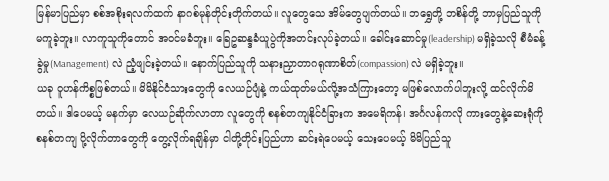မြန်မာပြည်မှာ စစ်အစိုးရလက်ထက် နာဂစ်မုန်တိုင်းတိုက်တယ်။ လူတွေသေ အိမ်တွေပျက်တယ်။ ဘရွှေတို့ ဘစိန်တို့ ဘာမှပြည်သူကို မကူခဲ့ဘူး။ လာကူသူကိုတောင် အဝင်မခံဘူး။ ခြေဥဆန္ဒခံယူပွဲကိုအတင်းလုပ်ခဲ့တယ်။ ခေါင်းဆောင်မှု(leadership) မရှိခဲ့သလို စီမံခန့်ခွဲမှု(Management) လဲ ညံ့ဖျင်းခဲ့တယ်။ နောက်ပြည်သူကို သနားညှာတာဂရုဏာစိတ်(compassion) လဲ မရှိခဲ့ဘူး။
ယခု ဝူဟန်ကိစ္စဖြစ်တယ်။ မိမိနိုင်ငံသားတွေကို လေယဉ်ပျံနဲ့ ကယ်ထုတ်မယ်လို့အသံကြားတော့ မဖြစ်လောက်ပါဘူးလို့ ထင်လိုက်မိတယ်။ ဒါပေမယ့် မနက်မှာ လေယဉ်ဆိုက်လာတာ လူတွေကို စနစ်တကျနိုင်ငံခြားက အမေရိကန်၊ အင်္ဂလန်ကလို ကားတွေနဲ့ဆေးရုံကို စနစ်တကျ ပို့လိုက်တာတွေကို တွေ့လိုက်ရချိန်မှာ ငါတို့တိုင်းပြည်ဟာ ဆင်းရဲပေမယ့် သေးပေမယ့် မိမိပြည်သူ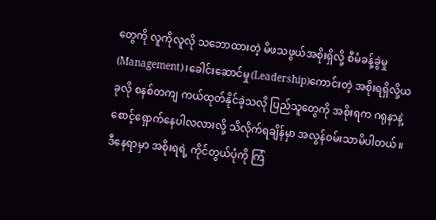တွေကို လူကိုလူလို သဘောထားတဲ့ မိဖသဖွယ်အစိုးရှိလို့ စီမံခန့်ခွဲမှု(Management)၊ခေါင်းဆောင်မှု(Leadership)ကောင်းတဲ့ အစိုးရရှိလို့ယခုလို စနစ်တကျ ကယ်ထုတ်နိုင်ခဲ့သလို ပြည်သူတွေကို အစိုးရက ဂရုနာနဲ့ စောင့်ရှောက်နေပါလလားလို့ သိလိုက်ရချိန်မှာ အလွန်ဝမ်းသာမိပါတယ်။
ဒီနေရာမှာ အစိုးရရဲ့ ကိုင်တွယ်ပုံကို ကြံ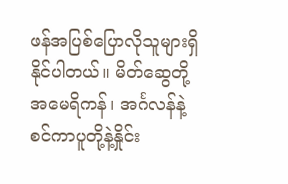ဖန်အပြစ်ပြောလိုသူများရှိနိုင်ပါတယ်။ မိတ်ဆွေတို့ အမေရိကန်၊ အင်္ဂလန်နဲ့ စင်ကာပူတို့နဲ့နှိုင်း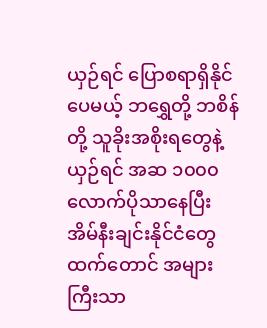ယှဉ်ရင် ပြောစရာရှိနိုင်ပေမယ့် ဘရွှေတို့ ဘစိန်တို့ သူခိုးအစိုးရတွေနဲ့ယှဉ်ရင် အဆ ၁၀၀၀ လောက်ပိုသာနေပြီး အိမ်နီးချင်းနိုင်ငံတွေထက်တောင် အများကြီးသာ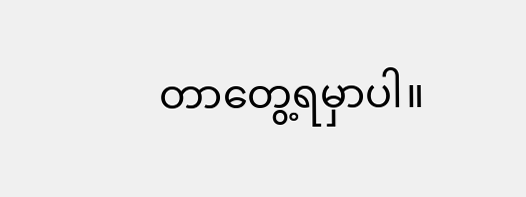တာတွေ့ရမှာပါ။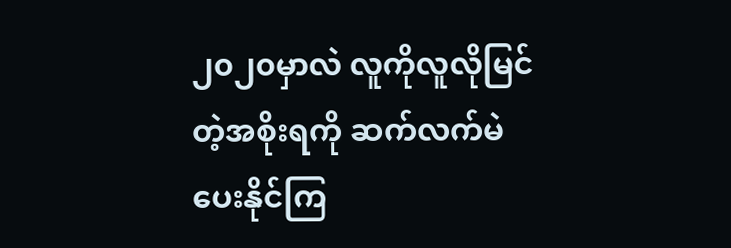၂၀၂၀မှာလဲ လူကိုလူလိုမြင်တဲ့အစိုးရကို ဆက်လက်မဲပေးနိုင်ကြ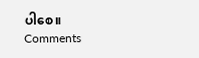ပါစေ။
Comments